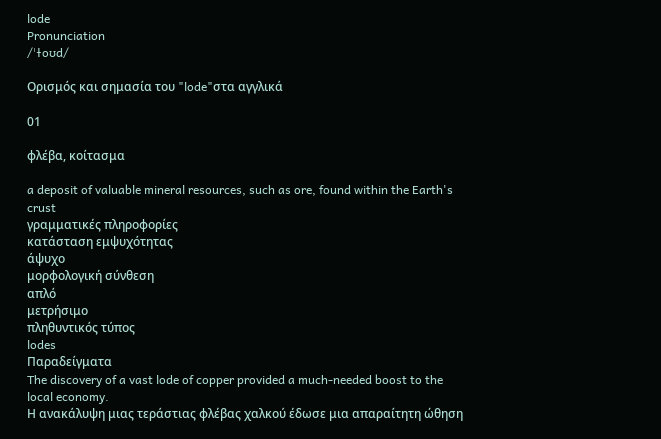lode
Pronunciation
/ˈɫoʊd/

Ορισμός και σημασία του "lode"στα αγγλικά

01

φλέβα, κοίτασμα

a deposit of valuable mineral resources, such as ore, found within the Earth's crust
γραμματικές πληροφορίες
κατάσταση εμψυχότητας
άψυχο
μορφολογική σύνθεση
απλό
μετρήσιμο
πληθυντικός τύπος
lodes
Παραδείγματα
The discovery of a vast lode of copper provided a much-needed boost to the local economy.
Η ανακάλυψη μιας τεράστιας φλέβας χαλκού έδωσε μια απαραίτητη ώθηση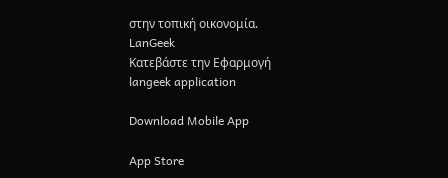στην τοπική οικονομία.
LanGeek
Κατεβάστε την Εφαρμογή
langeek application

Download Mobile App

App Store